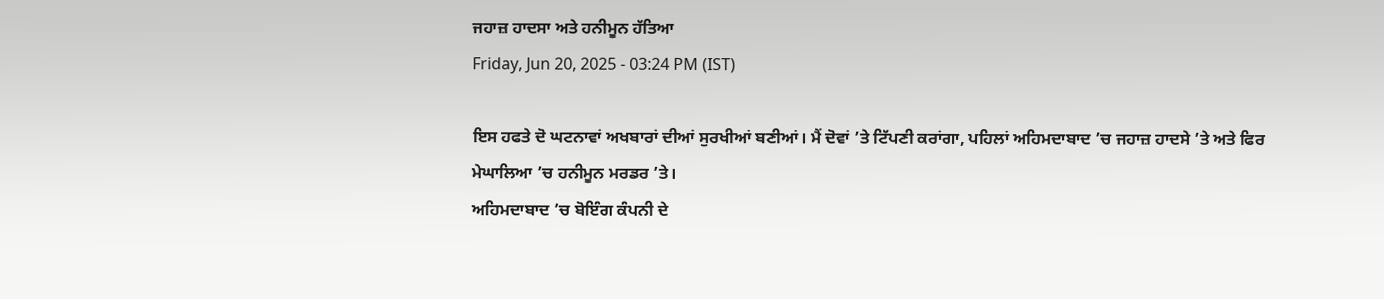ਜਹਾਜ਼ ਹਾਦਸਾ ਅਤੇ ਹਨੀਮੂਨ ਹੱਤਿਆ
Friday, Jun 20, 2025 - 03:24 PM (IST)

ਇਸ ਹਫਤੇ ਦੋ ਘਟਨਾਵਾਂ ਅਖਬਾਰਾਂ ਦੀਆਂ ਸੁਰਖੀਆਂ ਬਣੀਆਂ। ਮੈਂ ਦੋਵਾਂ ’ਤੇ ਟਿੱਪਣੀ ਕਰਾਂਗਾ, ਪਹਿਲਾਂ ਅਹਿਮਦਾਬਾਦ ’ਚ ਜਹਾਜ਼ ਹਾਦਸੇ ’ਤੇ ਅਤੇ ਫਿਰ ਮੇਘਾਲਿਆ ’ਚ ਹਨੀਮੂਨ ਮਰਡਰ ’ਤੇ।
ਅਹਿਮਦਾਬਾਦ ’ਚ ਬੋਇੰਗ ਕੰਪਨੀ ਦੇ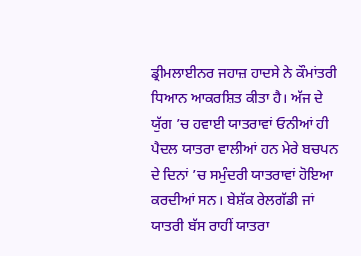ਡ੍ਰੀਮਲਾਈਨਰ ਜਹਾਜ਼ ਹਾਦਸੇ ਨੇ ਕੌਮਾਂਤਰੀ ਧਿਆਨ ਆਕਰਸ਼ਿਤ ਕੀਤਾ ਹੈ। ਅੱਜ ਦੇ ਯੁੱਗ ’ਚ ਹਵਾਈ ਯਾਤਰਾਵਾਂ ਓਨੀਆਂ ਹੀ ਪੈਦਲ ਯਾਤਰਾ ਵਾਲੀਆਂ ਹਨ ਮੇਰੇ ਬਚਪਨ ਦੇ ਦਿਨਾਂ ’ਚ ਸਮੁੰਦਰੀ ਯਾਤਰਾਵਾਂ ਹੋਇਆ ਕਰਦੀਆਂ ਸਨ। ਬੇਸ਼ੱਕ ਰੇਲਗੱਡੀ ਜਾਂ ਯਾਤਰੀ ਬੱਸ ਰਾਹੀਂ ਯਾਤਰਾ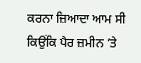ਕਰਨਾ ਜ਼ਿਆਦਾ ਆਮ ਸੀ ਕਿਉਂਕਿ ਪੈਰ ਜ਼ਮੀਨ ’ਤੇ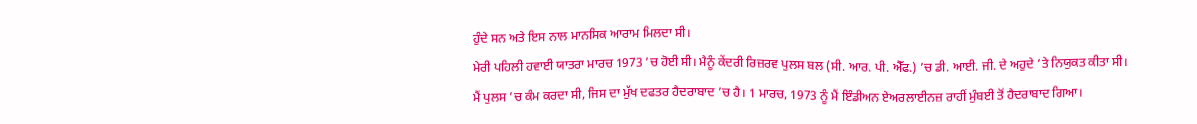ਹੁੰਦੇ ਸਨ ਅਤੇ ਇਸ ਨਾਲ ਮਾਨਸਿਕ ਆਰਾਮ ਮਿਲਦਾ ਸੀ।
ਮੇਰੀ ਪਹਿਲੀ ਹਵਾਈ ਯਾਤਰਾ ਮਾਰਚ 1973 ’ਚ ਹੋਈ ਸੀ। ਮੈਨੂੰ ਕੇਂਦਰੀ ਰਿਜ਼ਰਵ ਪੁਲਸ ਬਲ (ਸੀ. ਆਰ. ਪੀ. ਐੱਫ.) ’ਚ ਡੀ. ਆਈ. ਜੀ. ਦੇ ਅਹੁਦੇ ’ਤੇ ਨਿਯੁਕਤ ਕੀਤਾ ਸੀ। ਮੈਂ ਪੁਲਸ ’ਚ ਕੰਮ ਕਰਦਾ ਸੀ, ਜਿਸ ਦਾ ਮੁੱਖ ਦਫਤਰ ਹੈਦਰਾਬਾਦ ’ਚ ਹੈ। 1 ਮਾਰਚ, 1973 ਨੂੰ ਮੈਂ ਇੰਡੀਅਨ ਏਅਰਲਾਈਨਜ਼ ਰਾਹੀਂ ਮੁੰਬਈ ਤੋਂ ਹੈਦਰਾਬਾਦ ਗਿਆ।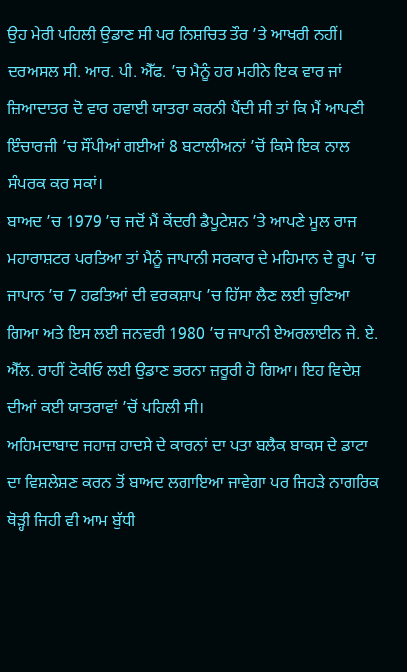ਉਹ ਮੇਰੀ ਪਹਿਲੀ ਉਡਾਣ ਸੀ ਪਰ ਨਿਸ਼ਚਿਤ ਤੌਰ ’ਤੇ ਆਖਰੀ ਨਹੀਂ। ਦਰਅਸਲ ਸੀ. ਆਰ. ਪੀ. ਐੱਫ. ’ਚ ਮੈਨੂੰ ਹਰ ਮਹੀਨੇ ਇਕ ਵਾਰ ਜਾਂ ਜ਼ਿਆਦਾਤਰ ਦੋ ਵਾਰ ਹਵਾਈ ਯਾਤਰਾ ਕਰਨੀ ਪੈਂਦੀ ਸੀ ਤਾਂ ਕਿ ਮੈਂ ਆਪਣੀ ਇੰਚਾਰਜੀ ’ਚ ਸੌਂਪੀਆਂ ਗਈਆਂ 8 ਬਟਾਲੀਅਨਾਂ ’ਚੋਂ ਕਿਸੇ ਇਕ ਨਾਲ ਸੰਪਰਕ ਕਰ ਸਕਾਂ।
ਬਾਅਦ ’ਚ 1979 ’ਚ ਜਦੋਂ ਮੈਂ ਕੇਂਦਰੀ ਡੈਪੂਟੇਸ਼ਨ ’ਤੇ ਆਪਣੇ ਮੂਲ ਰਾਜ ਮਹਾਰਾਸ਼ਟਰ ਪਰਤਿਆ ਤਾਂ ਮੈਨੂੰ ਜਾਪਾਨੀ ਸਰਕਾਰ ਦੇ ਮਹਿਮਾਨ ਦੇ ਰੂਪ ’ਚ ਜਾਪਾਨ ’ਚ 7 ਹਫਤਿਆਂ ਦੀ ਵਰਕਸ਼ਾਪ ’ਚ ਹਿੱਸਾ ਲੈਣ ਲਈ ਚੁਣਿਆ ਗਿਆ ਅਤੇ ਇਸ ਲਈ ਜਨਵਰੀ 1980 ’ਚ ਜਾਪਾਨੀ ਏਅਰਲਾਈਨ ਜੇ. ਏ. ਐੱਲ. ਰਾਹੀਂ ਟੋਕੀਓ ਲਈ ਉਡਾਣ ਭਰਨਾ ਜ਼ਰੂਰੀ ਹੋ ਗਿਆ। ਇਹ ਵਿਦੇਸ਼ ਦੀਆਂ ਕਈ ਯਾਤਰਾਵਾਂ ’ਚੋਂ ਪਹਿਲੀ ਸੀ।
ਅਹਿਮਦਾਬਾਦ ਜਹਾਜ਼ ਹਾਦਸੇ ਦੇ ਕਾਰਨਾਂ ਦਾ ਪਤਾ ਬਲੈਕ ਬਾਕਸ ਦੇ ਡਾਟਾ ਦਾ ਵਿਸ਼ਲੇਸ਼ਣ ਕਰਨ ਤੋਂ ਬਾਅਦ ਲਗਾਇਆ ਜਾਵੇਗਾ ਪਰ ਜਿਹੜੇ ਨਾਗਰਿਕ ਥੋੜ੍ਹੀ ਜਿਹੀ ਵੀ ਆਮ ਬੁੱਧੀ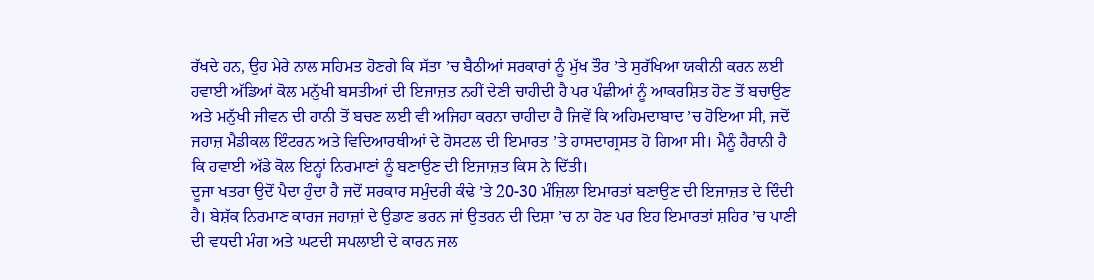ਰੱਖਦੇ ਹਨ, ਉਹ ਮੇਰੇ ਨਾਲ ਸਹਿਮਤ ਹੋਣਗੇ ਕਿ ਸੱਤਾ ’ਚ ਬੈਠੀਆਂ ਸਰਕਾਰਾਂ ਨੂੰ ਮੁੱਖ ਤੌਰ ’ਤੇ ਸੁਰੱਖਿਆ ਯਕੀਨੀ ਕਰਨ ਲਈ ਹਵਾਈ ਅੱਡਿਆਂ ਕੋਲ ਮਨੁੱਖੀ ਬਸਤੀਆਂ ਦੀ ਇਜਾਜ਼ਤ ਨਹੀਂ ਦੇਣੀ ਚਾਹੀਦੀ ਹੈ ਪਰ ਪੰਛੀਆਂ ਨੂੰ ਆਕਰਸ਼ਿਤ ਹੋਣ ਤੋਂ ਬਚਾਉਣ ਅਤੇ ਮਨੁੱਖੀ ਜੀਵਨ ਦੀ ਹਾਨੀ ਤੋਂ ਬਚਣ ਲਈ ਵੀ ਅਜਿਹਾ ਕਰਨਾ ਚਾਹੀਦਾ ਹੈ ਜਿਵੇਂ ਕਿ ਅਹਿਮਦਾਬਾਦ ’ਚ ਹੋਇਆ ਸੀ, ਜਦੋਂ ਜਹਾਜ਼ ਮੈਡੀਕਲ ਇੰਟਰਨ ਅਤੇ ਵਿਦਿਆਰਥੀਆਂ ਦੇ ਹੋਸਟਲ ਦੀ ਇਮਾਰਤ ’ਤੇ ਹਾਸਦਾਗ੍ਰਸਤ ਹੋ ਗਿਆ ਸੀ। ਮੈਨੂੰ ਹੈਰਾਨੀ ਹੈ ਕਿ ਹਵਾਈ ਅੱਡੇ ਕੋਲ ਇਨ੍ਹਾਂ ਨਿਰਮਾਣਾਂ ਨੂੰ ਬਣਾਉਣ ਦੀ ਇਜਾਜ਼ਤ ਕਿਸ ਨੇ ਦਿੱਤੀ।
ਦੂਜਾ ਖਤਰਾ ਉਦੋਂ ਪੈਦਾ ਹੁੰਦਾ ਹੈ ਜਦੋਂ ਸਰਕਾਰ ਸਮੁੰਦਰੀ ਕੰਢੇ ’ਤੇ 20-30 ਮੰਜ਼ਿਲਾ ਇਮਾਰਤਾਂ ਬਣਾਉਣ ਦੀ ਇਜਾਜ਼ਤ ਦੇ ਦਿੰਦੀ ਹੈ। ਬੇਸ਼ੱਕ ਨਿਰਮਾਣ ਕਾਰਜ ਜਹਾਜ਼ਾਂ ਦੇ ਉਡਾਣ ਭਰਨ ਜਾਂ ਉਤਰਨ ਦੀ ਦਿਸ਼ਾ ’ਚ ਨਾ ਹੋਣ ਪਰ ਇਹ ਇਮਾਰਤਾਂ ਸ਼ਹਿਰ ’ਚ ਪਾਣੀ ਦੀ ਵਧਦੀ ਮੰਗ ਅਤੇ ਘਟਦੀ ਸਪਲਾਈ ਦੇ ਕਾਰਨ ਜਲ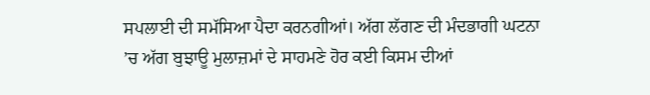ਸਪਲਾਈ ਦੀ ਸਮੱਸਿਆ ਪੈਦਾ ਕਰਨਗੀਆਂ। ਅੱਗ ਲੱਗਣ ਦੀ ਮੰਦਭਾਗੀ ਘਟਨਾ ’ਚ ਅੱਗ ਬੁਝਾਊ ਮੁਲਾਜ਼ਮਾਂ ਦੇ ਸਾਹਮਣੇ ਹੋਰ ਕਈ ਕਿਸਮ ਦੀਆਂ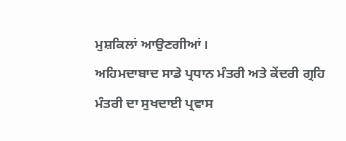ਮੁਸ਼ਕਿਲਾਂ ਆਉਣਗੀਆਂ।
ਅਹਿਮਦਾਬਾਦ ਸਾਡੇ ਪ੍ਰਧਾਨ ਮੰਤਰੀ ਅਤੇ ਕੇਂਦਰੀ ਗ੍ਰਹਿ ਮੰਤਰੀ ਦਾ ਸੁਖਦਾਈ ਪ੍ਰਵਾਸ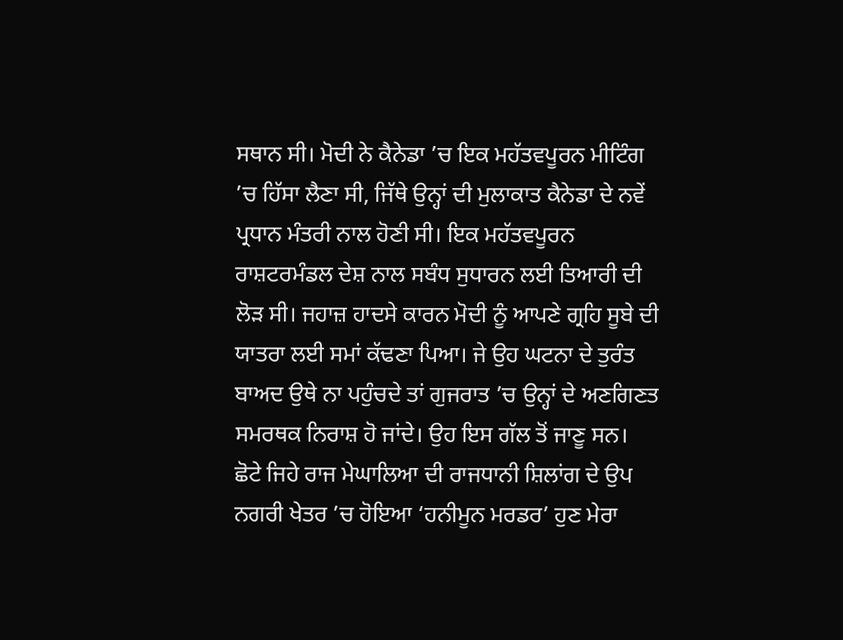ਸਥਾਨ ਸੀ। ਮੋਦੀ ਨੇ ਕੈਨੇਡਾ ’ਚ ਇਕ ਮਹੱਤਵਪੂਰਨ ਮੀਟਿੰਗ ’ਚ ਹਿੱਸਾ ਲੈਣਾ ਸੀ, ਜਿੱਥੇ ਉਨ੍ਹਾਂ ਦੀ ਮੁਲਾਕਾਤ ਕੈਨੇਡਾ ਦੇ ਨਵੇਂ ਪ੍ਰਧਾਨ ਮੰਤਰੀ ਨਾਲ ਹੋਣੀ ਸੀ। ਇਕ ਮਹੱਤਵਪੂਰਨ ਰਾਸ਼ਟਰਮੰਡਲ ਦੇਸ਼ ਨਾਲ ਸਬੰਧ ਸੁਧਾਰਨ ਲਈ ਤਿਆਰੀ ਦੀ ਲੋੜ ਸੀ। ਜਹਾਜ਼ ਹਾਦਸੇ ਕਾਰਨ ਮੋਦੀ ਨੂੰ ਆਪਣੇ ਗ੍ਰਹਿ ਸੂਬੇ ਦੀ ਯਾਤਰਾ ਲਈ ਸਮਾਂ ਕੱਢਣਾ ਪਿਆ। ਜੇ ਉਹ ਘਟਨਾ ਦੇ ਤੁਰੰਤ ਬਾਅਦ ਉਥੇ ਨਾ ਪਹੁੰਚਦੇ ਤਾਂ ਗੁਜਰਾਤ ’ਚ ਉਨ੍ਹਾਂ ਦੇ ਅਣਗਿਣਤ ਸਮਰਥਕ ਨਿਰਾਸ਼ ਹੋ ਜਾਂਦੇ। ਉਹ ਇਸ ਗੱਲ ਤੋਂ ਜਾਣੂ ਸਨ।
ਛੋਟੇ ਜਿਹੇ ਰਾਜ ਮੇਘਾਲਿਆ ਦੀ ਰਾਜਧਾਨੀ ਸ਼ਿਲਾਂਗ ਦੇ ਉਪ ਨਗਰੀ ਖੇਤਰ ’ਚ ਹੋਇਆ ‘ਹਨੀਮੂਨ ਮਰਡਰ’ ਹੁਣ ਮੇਰਾ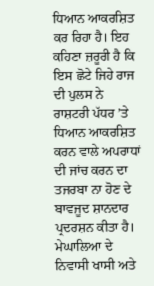ਧਿਆਨ ਆਕਰਸ਼ਿਤ ਕਰ ਰਿਹਾ ਹੈ। ਇਹ ਕਹਿਣਾ ਜ਼ਰੂਰੀ ਹੈ ਕਿ ਇਸ ਛੋਟੇ ਜਿਹੇ ਰਾਜ ਦੀ ਪੁਲਸ ਨੇ ਰਾਸ਼ਟਰੀ ਪੱਧਰ ’ਤੇ ਧਿਆਨ ਆਕਰਸ਼ਿਤ ਕਰਨ ਵਾਲੇ ਅਪਰਾਧਾਂ ਦੀ ਜਾਂਚ ਕਰਨ ਦਾ ਤਜਰਬਾ ਨਾ ਹੋਣ ਦੇ ਬਾਵਜੂਦ ਸ਼ਾਨਦਾਰ ਪ੍ਰਦਰਸ਼ਨ ਕੀਤਾ ਹੈ।
ਮੇਘਾਲਿਆ ਦੇ ਨਿਵਾਸੀ ਖਾਸੀ ਅਤੇ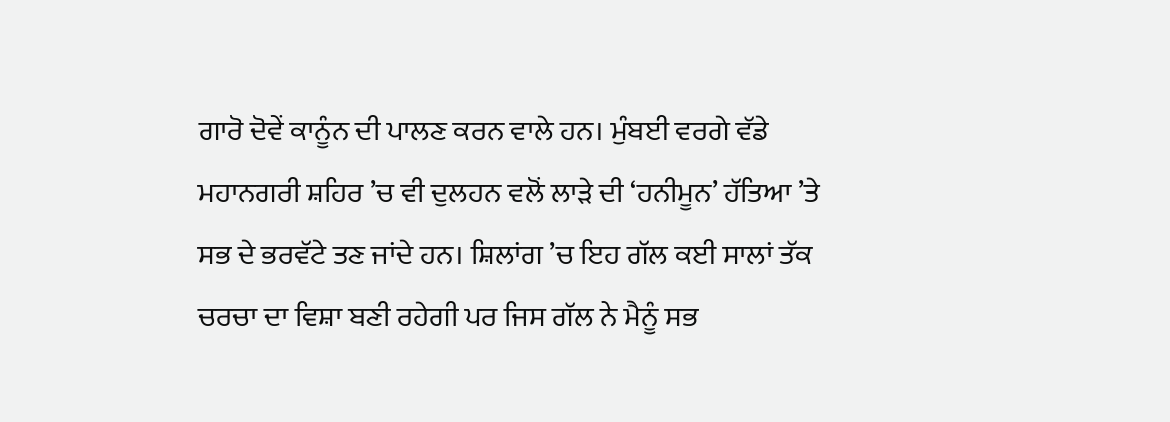ਗਾਰੋ ਦੋਵੇਂ ਕਾਨੂੰਨ ਦੀ ਪਾਲਣ ਕਰਨ ਵਾਲੇ ਹਨ। ਮੁੰਬਈ ਵਰਗੇ ਵੱਡੇ ਮਹਾਨਗਰੀ ਸ਼ਹਿਰ ’ਚ ਵੀ ਦੁਲਹਨ ਵਲੋਂ ਲਾੜੇ ਦੀ ‘ਹਨੀਮੂਨ’ ਹੱਤਿਆ ’ਤੇ ਸਭ ਦੇ ਭਰਵੱਟੇ ਤਣ ਜਾਂਦੇ ਹਨ। ਸ਼ਿਲਾਂਗ ’ਚ ਇਹ ਗੱਲ ਕਈ ਸਾਲਾਂ ਤੱਕ ਚਰਚਾ ਦਾ ਵਿਸ਼ਾ ਬਣੀ ਰਹੇਗੀ ਪਰ ਜਿਸ ਗੱਲ ਨੇ ਮੈਨੂੰ ਸਭ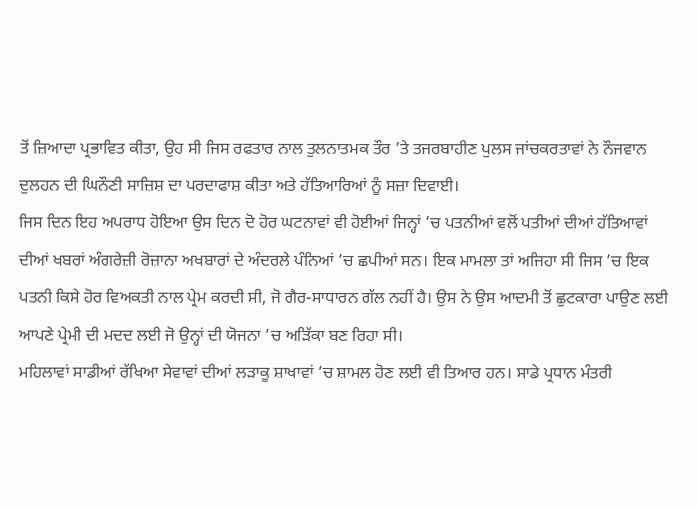ਤੋਂ ਜ਼ਿਆਦਾ ਪ੍ਰਭਾਵਿਤ ਕੀਤਾ, ਉਹ ਸੀ ਜਿਸ ਰਫਤਾਰ ਨਾਲ ਤੁਲਨਾਤਮਕ ਤੌਰ ’ਤੇ ਤਜਰਬਾਹੀਣ ਪੁਲਸ ਜਾਂਚਕਰਤਾਵਾਂ ਨੇ ਨੌਜਵਾਨ ਦੁਲਹਨ ਦੀ ਘਿਨੌਣੀ ਸਾਜ਼ਿਸ਼ ਦਾ ਪਰਦਾਫਾਸ਼ ਕੀਤਾ ਅਤੇ ਹੱਤਿਆਰਿਆਂ ਨੂੰ ਸਜ਼ਾ ਦਿਵਾਈ।
ਜਿਸ ਦਿਨ ਇਹ ਅਪਰਾਧ ਹੋਇਆ ਉਸ ਦਿਨ ਦੋ ਹੋਰ ਘਟਨਾਵਾਂ ਵੀ ਹੋਈਆਂ ਜਿਨ੍ਹਾਂ ’ਚ ਪਤਨੀਆਂ ਵਲੋਂ ਪਤੀਆਂ ਦੀਆਂ ਹੱਤਿਆਵਾਂ ਦੀਆਂ ਖਬਰਾਂ ਅੰਗਰੇਜ਼ੀ ਰੋਜ਼ਾਨਾ ਅਖਬਾਰਾਂ ਦੇ ਅੰਦਰਲੇ ਪੰਨਿਆਂ ’ਚ ਛਪੀਆਂ ਸਨ। ਇਕ ਮਾਮਲਾ ਤਾਂ ਅਜਿਹਾ ਸੀ ਜਿਸ ’ਚ ਇਕ ਪਤਨੀ ਕਿਸੇ ਹੋਰ ਵਿਅਕਤੀ ਨਾਲ ਪ੍ਰੇਮ ਕਰਦੀ ਸੀ, ਜੋ ਗੈਰ-ਸਾਧਾਰਨ ਗੱਲ ਨਹੀਂ ਹੈ। ਉਸ ਨੇ ਉਸ ਆਦਮੀ ਤੋਂ ਛੁਟਕਾਰਾ ਪਾਉਣ ਲਈ ਆਪਣੇ ਪ੍ਰੇਮੀ ਦੀ ਮਦਦ ਲਈ ਜੋ ਉਨ੍ਹਾਂ ਦੀ ਯੋਜਨਾ ’ਚ ਅੜਿੱਕਾ ਬਣ ਰਿਹਾ ਸੀ।
ਮਹਿਲਾਵਾਂ ਸਾਡੀਆਂ ਰੱਖਿਆ ਸੇਵਾਵਾਂ ਦੀਆਂ ਲੜਾਕੂ ਸ਼ਾਖਾਵਾਂ ’ਚ ਸ਼ਾਮਲ ਹੋਣ ਲਈ ਵੀ ਤਿਆਰ ਹਨ। ਸਾਡੇ ਪ੍ਰਧਾਨ ਮੰਤਰੀ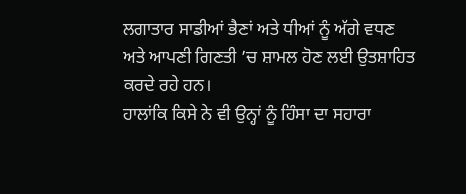ਲਗਾਤਾਰ ਸਾਡੀਆਂ ਭੈਣਾਂ ਅਤੇ ਧੀਆਂ ਨੂੰ ਅੱਗੇ ਵਧਣ ਅਤੇ ਆਪਣੀ ਗਿਣਤੀ ’ਚ ਸ਼ਾਮਲ ਹੋਣ ਲਈ ਉਤਸ਼ਾਹਿਤ ਕਰਦੇ ਰਹੇ ਹਨ।
ਹਾਲਾਂਕਿ ਕਿਸੇ ਨੇ ਵੀ ਉਨ੍ਹਾਂ ਨੂੰ ਹਿੰਸਾ ਦਾ ਸਹਾਰਾ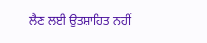ਲੈਣ ਲਈ ਉਤਸ਼ਾਹਿਤ ਨਹੀਂ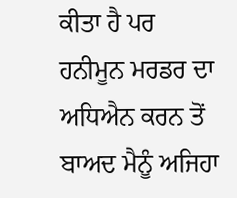ਕੀਤਾ ਹੈ ਪਰ ਹਨੀਮੂਨ ਮਰਡਰ ਦਾ ਅਧਿਐਨ ਕਰਨ ਤੋਂ ਬਾਅਦ ਮੈਨੂੰ ਅਜਿਹਾ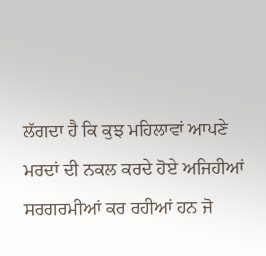ਲੱਗਦਾ ਹੈ ਕਿ ਕੁਝ ਮਹਿਲਾਵਾਂ ਆਪਣੇ ਮਰਦਾਂ ਦੀ ਨਕਲ ਕਰਦੇ ਹੋਏ ਅਜਿਹੀਆਂ ਸਰਗਰਮੀਆਂ ਕਰ ਰਹੀਆਂ ਹਨ ਜੋ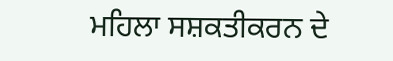ਮਹਿਲਾ ਸਸ਼ਕਤੀਕਰਨ ਦੇ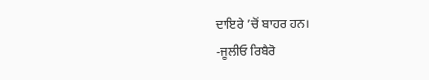ਦਾਇਰੇ ’ਚੋਂ ਬਾਹਰ ਹਨ।
-ਜੂਲੀਓ ਰਿਬੈਰੋ